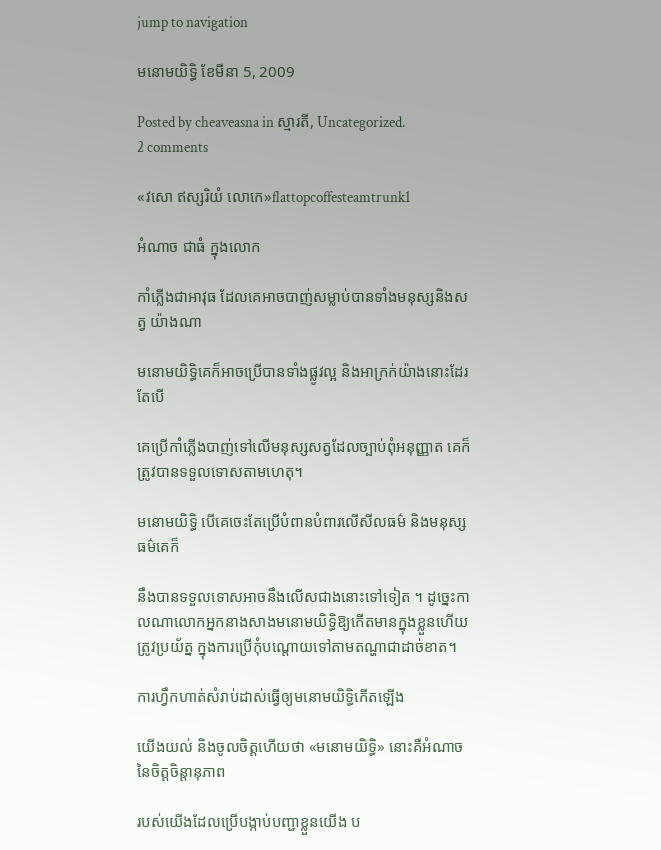jump to navigation

មនោមយិទិ្ធ ខែមីនា 5, 2009

Posted by cheaveasna in ស្មារតី, Uncategorized.
2 comments

«វសោ ឥស្សរិយំ លោកេ»flattopcoffesteamtrunk1

អំណាច ជាធំ ក្នុងលោក

កាំភ្លើងជាអាវុធ ដែលគេអាចបាញ់សម្លាប់បានទាំងមនុស្សនិងសត្វ យ៉ាងណា

មនោមយិទិ្ធគេក៏អាចប្រើបានទាំងផ្លូវល្អ និងអាក្រក់យ៉ាងនោះដែរ តែបើ

គេប្រើកាំភ្លើងបាញ់ទៅលើមនុស្សសត្វដែលច្បាប់ពុំអនុញ្ញាត គេក៏ត្រូវបានទទួលទោសតាមហេតុ។

មនោមយិទិ្ធ បើគេចេះតែប្រើបំពានបំពារលើសីលធម៌ និងមនុស្សធម៌គេក៏

នឹងបានទទួលទោសអាចនឹងលើសជាងនោះទៅទៀត ។ ដូចេ្នះកាលណាលោកអ្នកនាងសាងមនោមយិទិ្ធឱ្យកើតមានក្នុងខ្លួនហើយត្រូវប្រយ័ត្ន ក្នុងការប្រើកុំបណ្តោយទៅតាមតណ្ហាជាដាច់ខាត។

ការហ្វឹកហាត់សំរាប់ដាស់ធើ្វឲ្យមនោមយិទិ្ធកើតឡើង

យើងយល់ និងចូលចិត្តហើយថា «មនោមយិទិ្ធ» នោះគឺអំណាចនៃចិត្តចិន្តានុភាព

របស់យើងដែលប្រើបង្កាប់បញ្ជាខ្លួនយើង ប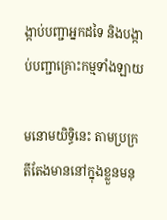ង្កាប់បញ្ជាអ្នកដទៃ និងបង្កាប់បញ្ជាគ្រោះកម្មទាំងឡាយ

មនោមយិទិ្ធនេះ តាមប្រក្រតីតែងមាននៅក្នុងខ្លួនមនុ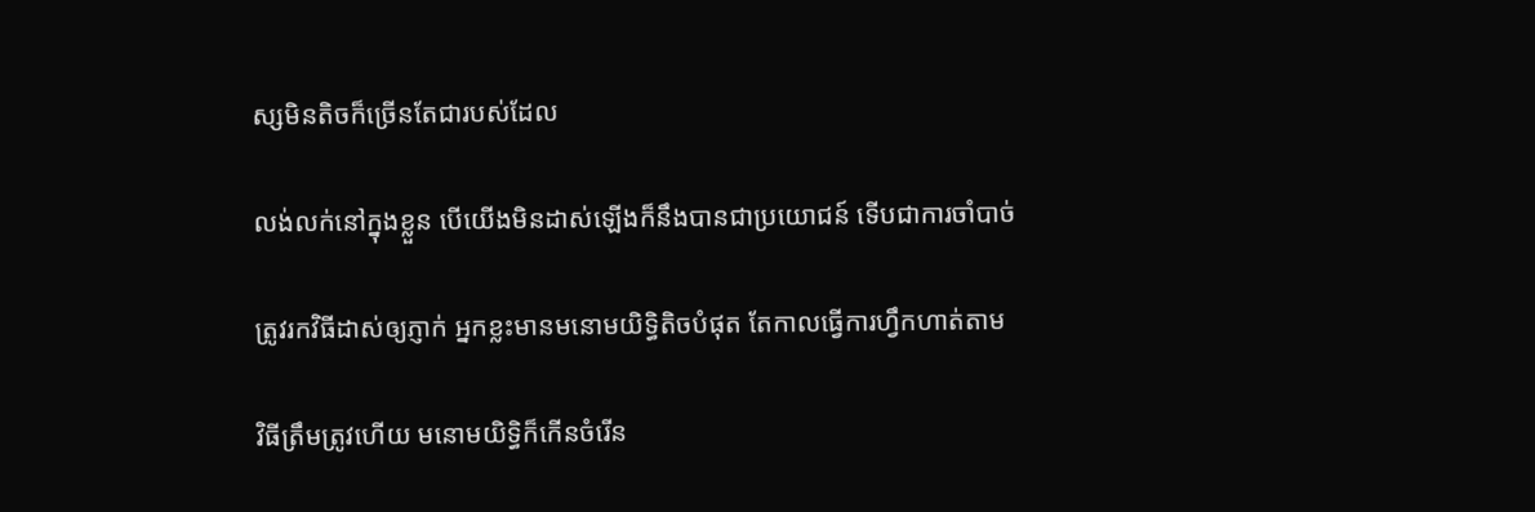ស្សមិនតិចក៏ច្រើនតែជារបស់ដែល

លង់លក់នៅក្នុងខ្លួន បើយើងមិនដាស់ឡើងក៏នឹងបានជាប្រយោជន៍ ទើបជាការចាំបាច់

ត្រូវរកវិធីដាស់ឲ្យភ្ញាក់ អ្នកខ្លះមានមនោមយិទិ្ធតិចបំផុត តែកាលធ្វើការហ្វឹកហាត់តាម

វិធីត្រឹមត្រូវហើយ មនោមយិទិ្ធក៏កើនចំរើន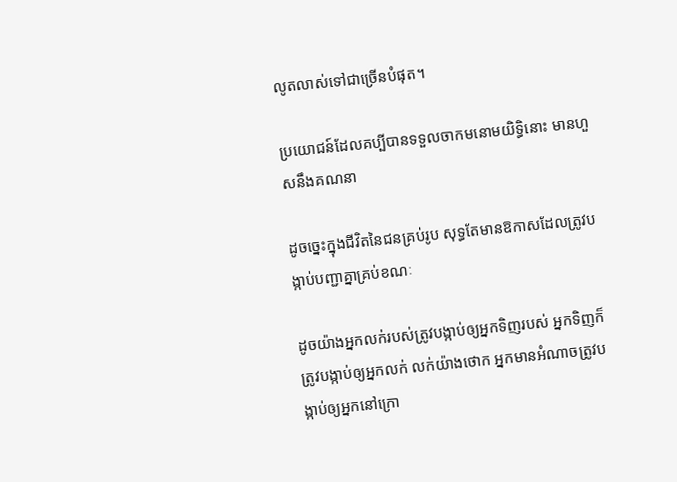លូតលាស់ទៅជាច្រើនបំផុត។

ប្រយោជន៍ដែលគប្បីបានទទួលចាកមនោមយិទិ្ធនោះ មានហួសនឹងគណនា

ដូចច្នេះក្នុងជីវិតនៃជនគ្រប់រូប សុទ្ធតែមានឱកាសដែលត្រូវបង្កាប់បញ្ជាគ្នាគ្រប់ខណៈ

ដូចយ៉ាងអ្នកលក់របស់ត្រូវបង្កាប់ឲ្យអ្នកទិញរបស់ អ្នកទិញក៏ត្រូវបង្កាប់ឲ្យអ្នកលក់ លក់យ៉ាងថោក អ្នកមានអំណាចត្រូវបង្កាប់ឲ្យអ្នកនៅក្រោ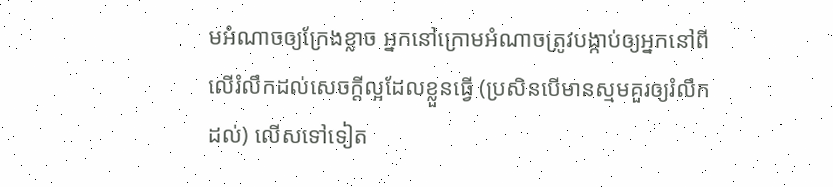មអំណាចឲ្យក្រែងខ្លាច អ្នកនៅក្រោមអំណាចត្រូវបង្កាប់ឲ្យអ្នកនៅពីលើរំលឹកដល់សេចក្តីល្អដែលខ្លួនធ្វើ (ប្រសិនបើមានស្មមគួរឲ្យរំលឹកដល់) លើសទៅទៀត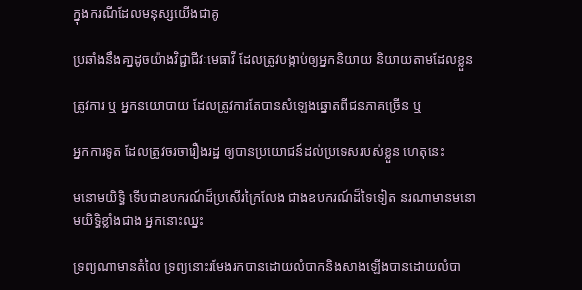ក្នុងករណីដែលមនុស្សយើងជាគូ

ប្រឆាំងនឹងគា្នដូចយ៉ាងវិជ្ជាជីវៈមេធាវី ដែលត្រូវបង្កាប់ឲ្យអ្នកនិយាយ និយាយតាមដែលខ្លួន

ត្រូវការ ឬ អ្នកនយោបាយ ដែលត្រូវការតែបានសំឡេងឆ្នោតពីជនភាគច្រើន ឬ

អ្នកការទូត ដែលត្រូវចរចារឿងរដ្ឋ ឲ្យបានប្រយោជន៍ដល់ប្រទេសរបស់ខ្លួន ហេតុនេះ

មនោមយិទិ្ធ ទើបជាឧបករណ៍ដ៏ប្រសើរក្រៃលែង ជាងឧបករណ៍ដ៏ទៃទៀត នរណាមានមនោមយិទិ្ធខ្លាំងជាង អ្នកនោះឈ្នះ

ទ្រព្យណាមានតំលៃ ទ្រព្យនោះរមែងរកបានដោយលំបាកនិងសាងឡើងបានដោយលំបា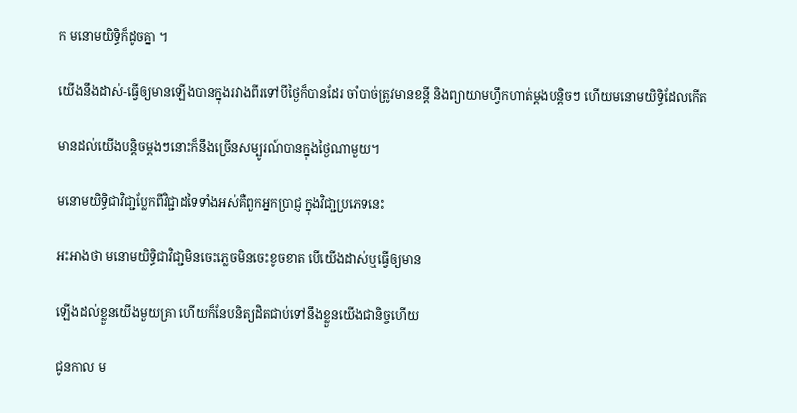ក មនោមយិទិ្ធក៏ដូចគ្នា ។

យើងនឹងដាស់-ធ្វើឲ្យមានឡើងបានក្នុងរវាងពីរទៅបីថៃ្ងក៏បានដែរ ចាំបាច់ត្រូវមានខន្តី និងព្យាយាមហ្វឹកហាត់ម្តងបន្តិចៗ ហើយមនោមយិទិ្ធដែលកើត

មានដល់យើងបន្តិចម្តងៗនោះក៏នឹងច្រើនសម្បូរណ៍បានក្នុងថៃ្ងណាមួយ។

មនោមយិទិ្ធជាវិជា្ជប្លែកពីវិជ្ជាដទៃទាំងអស់គឺពួកអ្នកប្រាជ្ញ ក្នុងវិជា្ជប្រភេទនេះ

អះអាងថា មនោមយិទិ្ធជាវិជា្ជមិនចេះភ្លេចមិនចេះខូចខាត បើយើងដាស់ឬធ្វើឲ្យមាន

ឡើងដល់ខ្លួនយើងមួយគ្រា ហើយក៏នែបនិត្យដិតជាប់ទៅនឹងខ្លួនយើងជានិច្ចហើយ

ជូនកាល ម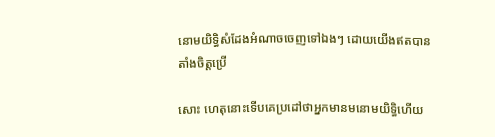នោមយិទិ្ធសំដែងអំណាចចេញទៅឯងៗ ដោយយើងឥតបានតាំងចិត្តប្រើ

សោះ ហេតុនោះទើបគេប្រដៅថាអ្នកមានមនោមយិទិ្ធហើយ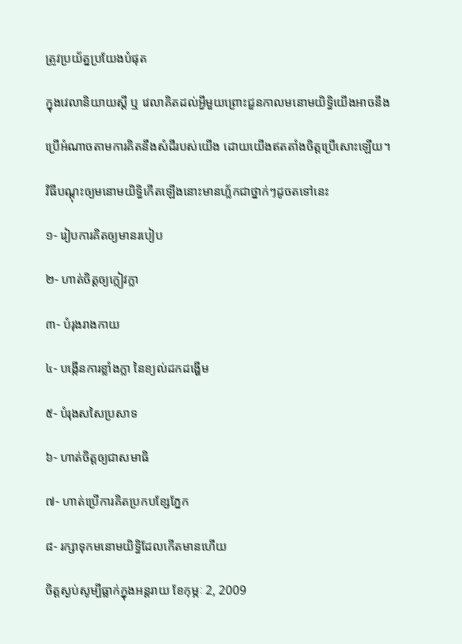ត្រូវប្រយ័ត្នប្រយែងបំផុត

ក្នុងវេលានិយាយស្តី ឬ វេលាគិតដល់អ្វីមួយព្រោះជួនកាលមនោមយិទិ្ធយើងអាចនឹង

ប្រើអំណាចតាមការគិតនឹងសំដីរបស់យើង ដោយយើងឥតតាំងចិត្តប្រើសោះឡើយ។

វិធីបណ្តុះឲ្យមនោមយិទិ្ធកើតឡើងនោះមានហ្ល័កជាថ្នាក់ៗដូចតទៅនេះ

១- រៀបការគិតឲ្យមានរបៀប

២- ហាត់ចិត្តឲ្យក្លៀវក្លា

៣- បំរុងរាងកាយ

៤- បង្កើនការខ្លាំងក្លា នៃខ្យល់ដកដង្ហើម

៥- បំរុងសសៃប្រសាទ

៦- ហាត់ចិត្តឲ្យជាសមាធិ

៧- ហាត់ប្រើការគិតប្រកបខ្សែភ្នែក

៨- រក្សាទុកមនោមយិទិ្ធដែលកើតមានហើយ

ចិត្តស្ងប់សូម្បីធ្លាក់ក្នុងអន្តរាយ ខែកុម្ភៈ 2, 2009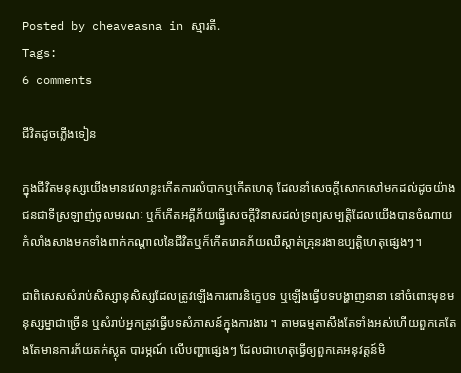Posted by cheaveasna in ស្មារតី.
Tags:
6 comments

ជីវិតដូចភ្លើងទៀន

ក្នុងជីវិតមនុស្សយើងមានវេលាខ្លះកើតការលំបាកឬកើតហេតុ ដែលនាំសេចក្តីសោកសៅមកដល់ដូចយ៉ាងជនជាទីស្រឡាញ់ចូលមរណៈ ឬក៏កើតអគ្គីភ័យធ្ធ្វើសេចក្តីវិនាសដល់ទ្រព្យសម្បត្តិដែលយើងបានចំណាយកំលាំងសាងមកទាំងពាក់កណ្តាលនៃជីវិតឬក៏កើតរោគភ័យឈឺស្តាត់គ្រុនរងាឧប្បត្តិហេតុផ្សេងៗ។

ជាពិសេសសំរាប់សិស្សានុសិស្សដែលត្រូវឡើងការពារនិក្ខេបទ ឬឡើងធ្វើបទបង្ហាញនានា នៅចំពោះមុខមនុស្សម្នាជាច្រើន ឬសំរាប់អ្នកត្រូវធ្វើបទសំភាសន៍ក្នុងការងារ ។ តាមធម្មតាសឹងតែទាំងអស់ហើយពួកគេតែងតែមានការភ័យតក់ស្លុត បារម្ភណ៍ លើបញ្ហាផ្សេងៗ ដែលជាហេតុធ្វើឲ្យពួកគេអនុវត្តន៍មិ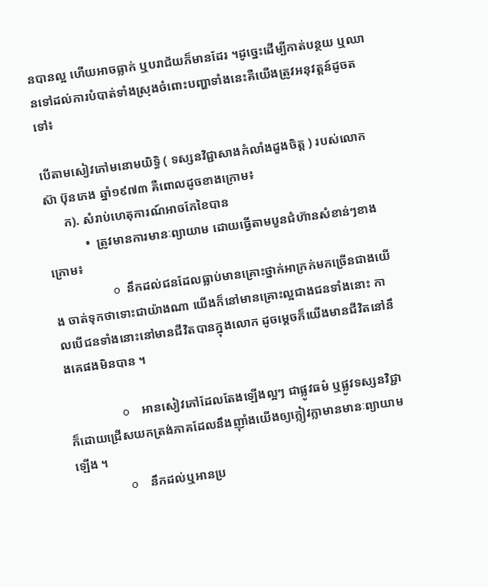នបានល្អ ហើយអាចធ្លាក់ ឬបរាជ័យក៏មានដែរ ។ដូច្នេះដើម្បីកាត់បន្ថយ ឬឈានទៅដល់ការបំបាត់ទាំងស្រុងចំពោះបញ្ហាទាំងនេះគឺយើងត្រូវអនុវត្តន៍ដូចតទៅ៖

បើតាមសៀវភៅមនោមយិទ្ធិ ( ទស្សនវិជ្ជាសាងកំលាំងដួងចិត្ត ) របស់លោកស៊ា ប៊ុនភេង ឆ្នាំ១៩៧៣ គឺពោលដូចខាងក្រោម៖
      ក). សំរាប់ហេតុការណ៍អាចកែខៃបាន
            •  ត្រូវមានការមានៈព្យាយាម ដោយធ្វើតាមបួនជំហ៊ានសំខាន់ៗខាងក្រោម៖
                    o  នឹកដល់ជនដែលធ្លាប់មានគ្រោះថ្នាក់អាក្រក់មកច្រើនជាងយើង ចាត់ទុកថាទោះជាយ៉ាងណា យើងក៏នៅមានគ្រោះល្អជាងជនទាំងនោះ កាលបើជនទាំងនោះនៅមានជីវិតបានក្នុងលោក ដូចម្តេចក៏យើងមានជីវិតនៅនឹងគេផងមិនបាន ។

                  o    អានសៀវភៅដែលតែងឡើងល្អៗ ជាផ្លូវធម៌ ឬផ្លូវទស្សនវិជ្ជាក៏ដោយជ្រើសយកត្រង់ភាគដែលនឹងញ៉ាំងយើងឲ្យក្លៀវក្លាមានមានៈព្យាយាមឡើង ។
                  o    នឹកដល់ឬអានប្រ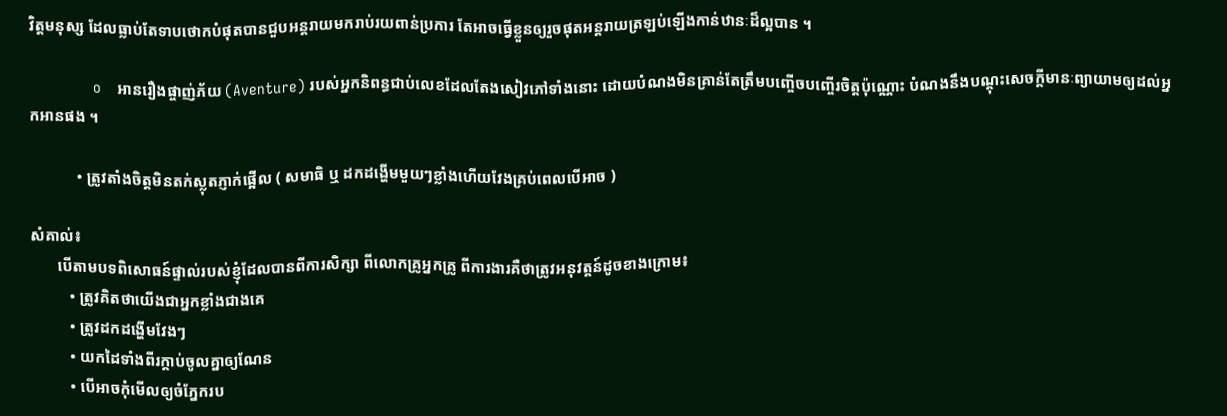វិត្តមនុស្ស ដែលធ្លាប់តែទាបថោកបំផុតបានជួបអន្តរាយមករាប់រយពាន់ប្រការ តែអាចធ្វើខ្លួនឲ្យរួចផុតអន្តរាយត្រឡប់ឡើងកាន់ឋានៈដ៏ល្អបាន ។

                o    អានរឿងផ្ចាញ់ភ័យ (Aventure) របស់អ្នកនិពន្ធជាប់លេខដែលតែងសៀវភៅទាំងនោះ ដោយបំណងមិនគ្រាន់តែត្រឹមបញ្ចើចបញ្ចើរចិត្តប៉ុណ្ណោះ បំណងនឹងបណ្តុះសេចក្តីមានៈព្យាយាមឲ្យដល់អ្នកអានផង ។

            • ត្រូវតាំងចិត្តមិនតក់ស្លុតភ្ញាក់ផ្អើល ( សមាធិ ឬ ដកដង្ហើមមួយៗខ្លាំងហើយវែងគ្រប់ពេលបើអាច )

សំគាល់៖
       បើតាមបទពិសោធន៍ផ្ទាល់របស់ខ្ញុំដែលបានពីការសិក្សា ពីលោកគ្រូអ្នកគ្រូ ពីការងារគឺថាត្រូវអនុវត្តន៍ដូចខាងក្រោម៖
          • ត្រូវគិតថាយើងជាអ្នកខ្លាំងជាងគេ
          • ត្រូវដកដង្ហើមវែងៗ
          • យកដៃទាំងពីរក្តាប់ចូលគ្នាឲ្យណែន
          • បើអាចកុំមើលឲ្យចំភ្នែករប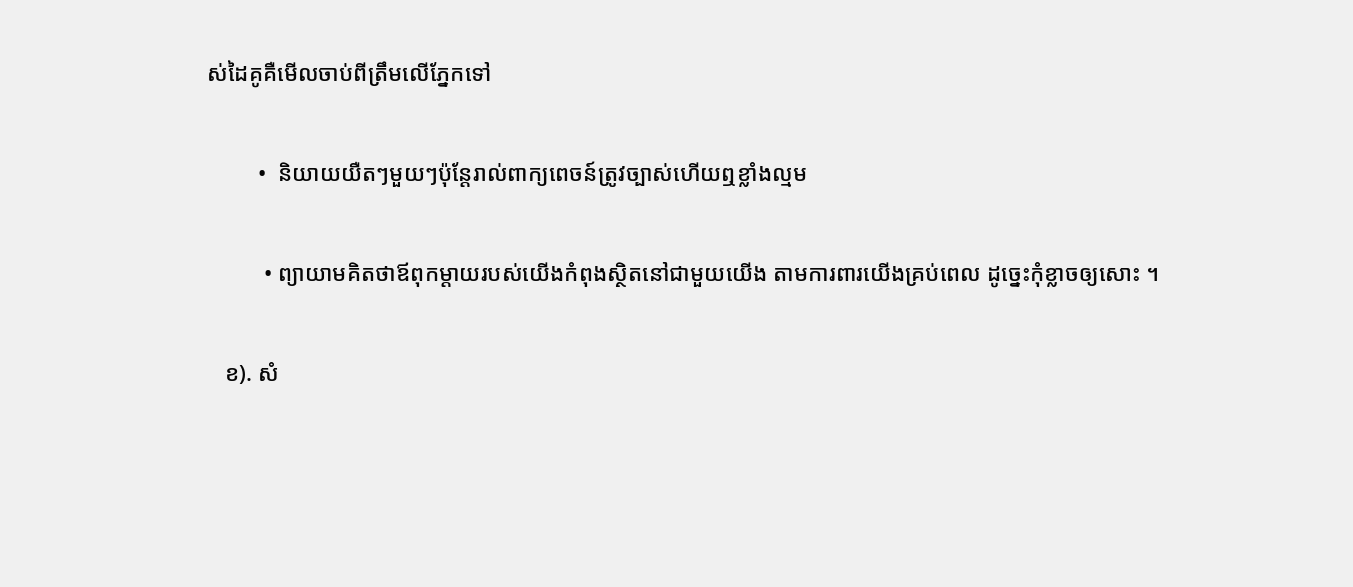ស់ដៃគូគឺមើលចាប់ពីត្រឹមលើភ្នែកទៅ

         •  និយាយយឺតៗមួយៗប៉ុន្តែរាល់ពាក្យពេចន៍ត្រូវច្បាស់ហើយឮខ្លាំងល្មម

          • ព្យាយាមគិតថាឪពុកម្តាយរបស់យើងកំពុងស្ថិតនៅជាមួយយើង តាមការពារយើងគ្រប់ពេល ដូច្នេះកុំខ្លាចឲ្យសោះ ។

   ខ). សំ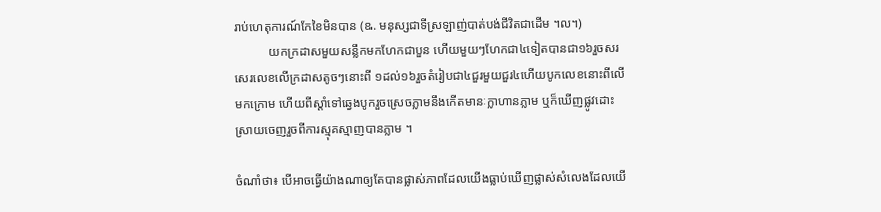រាប់ហេតុការណ៍កែខៃមិនបាន (ឩ. មនុស្សជាទីស្រឡាញ់បាត់បង់ជីវិតជាដើម ។ល។)
           យកក្រដាសមួយសន្លឹកមកហែកជាបួន ហើយមួយៗហែកជា៤ទៀតបានជា១៦រួចសរសេរលេខលើក្រដាសតូចៗនោះពី ១ដល់១៦រួចតំរៀបជា៤ជួរមួយជួរ៤ហើយបូកលេខនោះពីលើមកក្រោម ហើយពីស្តាំទៅឆ្វេងបូករួចស្រេចភ្លាមនឹងកើតមានៈក្លាហានភ្លាម ឬក៏ឃើញផ្លូវដោះស្រាយចេញរួចពីការស្មុគស្មាញបានភ្លាម ។

ចំណាំថា៖ បើអាចធ្វើយ៉ាងណាឲ្យតែបានផ្លាស់ភាពដែលយើងធ្លាប់ឃើញផ្លាស់សំលេងដែលយើ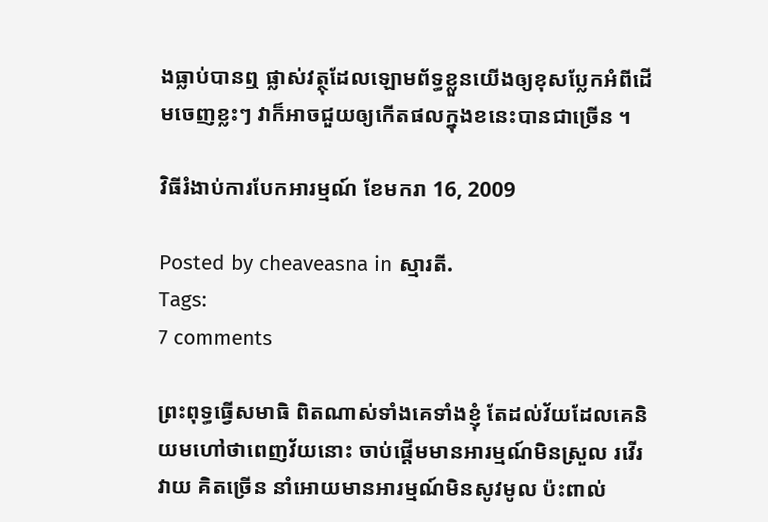ងធ្លាប់បានឮ ផ្លាស់វត្ថុដែលឡោមព័ទ្ធខ្លួនយើងឲ្យខុសប្លែកអំពីដើមចេញខ្លះៗ វាក៏អាចជួយឲ្យកើតផលក្នុងខនេះបានជាច្រើន ។

វិធីរំងាប់ការបែកអារម្មណ៍ ខែមករា 16, 2009

Posted by cheaveasna in ស្មារតី.
Tags:
7 comments

ព្រះពុទ្ធធ្វើសមាធិ ពិតណាស់ទាំងគេទាំងខ្ញុំ តែដល់វ័យដែលគេនិយមហៅថាពេញវ័យនោះ ចាប់ផ្តើមមានអារម្មណ៍មិនស្រួល រវើរវាយ គិតច្រើន នាំអោយមានអារម្មណ៍មិនសូវមូល ប៉ះពាល់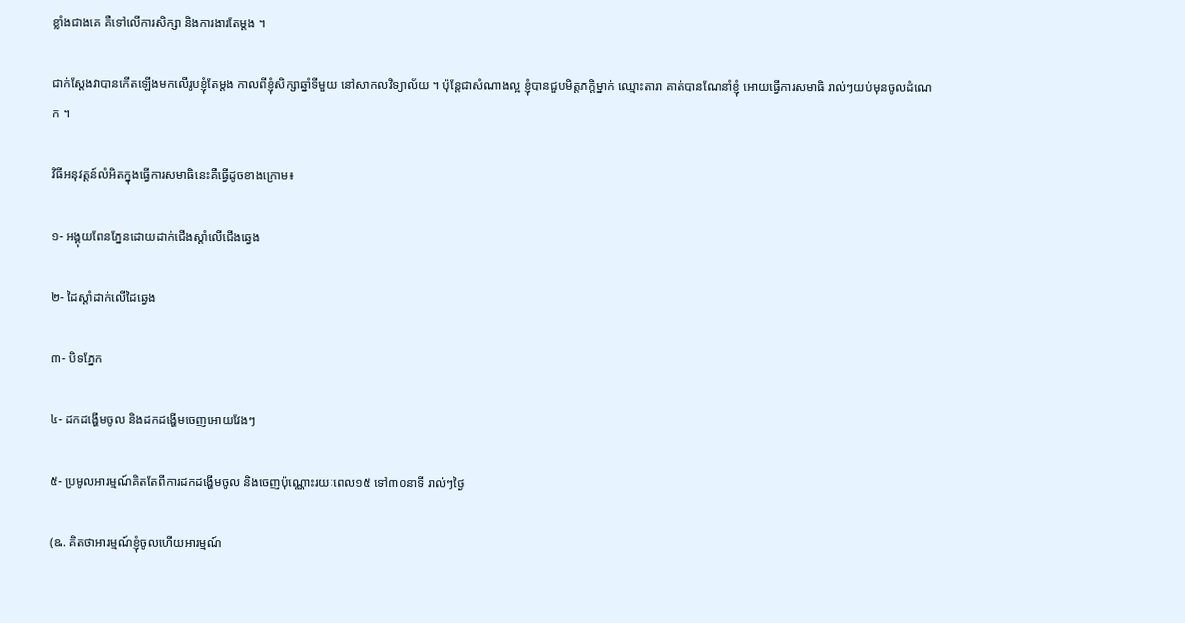ខ្លាំងជាងគេ គឺទៅលើការសិក្សា និងការងារតែម្តង ។

ជាក់ស្តែងវាបានកើតឡើងមកលើរូបខ្ញុំតែម្តង កាលពីខ្ញុំសិក្សាឆ្នាំទីមួយ នៅសាកលវិទ្យាល័យ ។ ប៉ុន្តែជាសំណាងល្អ ខ្ញុំបានជួបមិត្តភក្តិម្នាក់ ឈ្មោះតារា គាត់បានណែនាំខ្ញុំ អោយធ្វើការសមាធិ រាល់ៗយប់មុនចូលដំណេក ។

វិធីអនុវត្តន៍លំអិតក្នុងធ្វើការសមាធិនេះគឺធ្វើដូចខាងក្រោម៖

១- អង្គុយពែនភ្នែនដោយដាក់ជើងស្តាំលើជើងឆ្វេង

២- ដៃស្តាំដាក់លើដៃឆ្វេង

៣- បិទភ្នែក

៤- ដកដង្ហើមចូល និងដកដង្ហើមចេញអោយវែងៗ

៥- ប្រមូលអារម្មណ៍គិតតែពីការដកដង្ហើមចូល និងចេញប៉ុណ្ណោះរយៈពេល១៥ ទៅ៣០នាទី រាល់ៗថ្ងៃ

(ឩ. គិតថាអារម្មណ៍ខ្ញុំចូលហើយអារម្មណ៍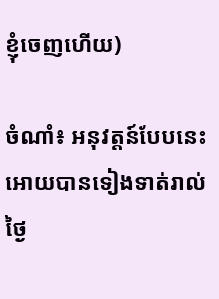ខ្ញុំចេញហើយ)

ចំណាំ៖ អនុវត្តន៍បែបនេះអោយបានទៀងទាត់រាល់ថ្ងៃ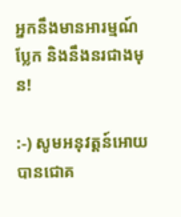អ្នកនឹងមានអារម្មណ៍ប្លែក និងនឹងនរជាងមុន!

:-) សូមអនុវត្តន៍អោយបានជោគ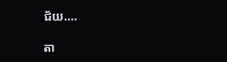ជ័យ….

តា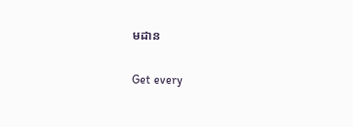មដាន

Get every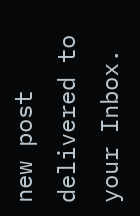new post delivered to your Inbox.